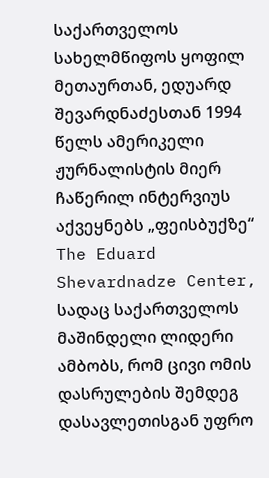საქართველოს სახელმწიფოს ყოფილ მეთაურთან, ედუარდ შევარდნაძესთან 1994 წელს ამერიკელი ჟურნალისტის მიერ ჩაწერილ ინტერვიუს აქვეყნებს „ფეისბუქზე“ The Eduard Shevardnadze Center, სადაც საქართველოს მაშინდელი ლიდერი ამბობს, რომ ცივი ომის დასრულების შემდეგ დასავლეთისგან უფრო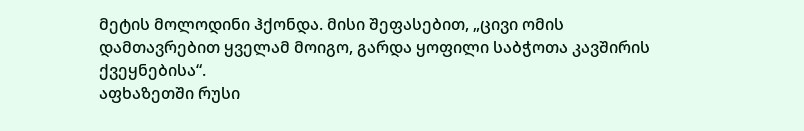მეტის მოლოდინი ჰქონდა. მისი შეფასებით, „ცივი ომის დამთავრებით ყველამ მოიგო, გარდა ყოფილი საბჭოთა კავშირის ქვეყნებისა“.
აფხაზეთში რუსი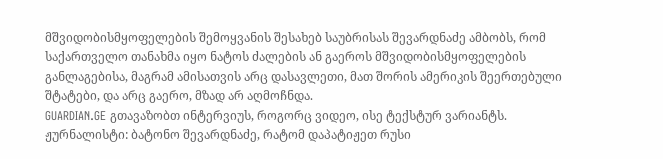მშვიდობისმყოფელების შემოყვანის შესახებ საუბრისას შევარდნაძე ამბობს, რომ საქართველო თანახმა იყო ნატოს ძალების ან გაეროს მშვიდობისმყოფელების განლაგებისა, მაგრამ ამისათვის არც დასავლეთი, მათ შორის ამერიკის შეერთებული შტატები, და არც გაერო, მზად არ აღმოჩნდა.
GUARDIAN.GE გთავაზობთ ინტერვიუს, როგორც ვიდეო, ისე ტექსტურ ვარიანტს.
ჟურნალისტი: ბატონო შევარდნაძე, რატომ დაპატიჟეთ რუსი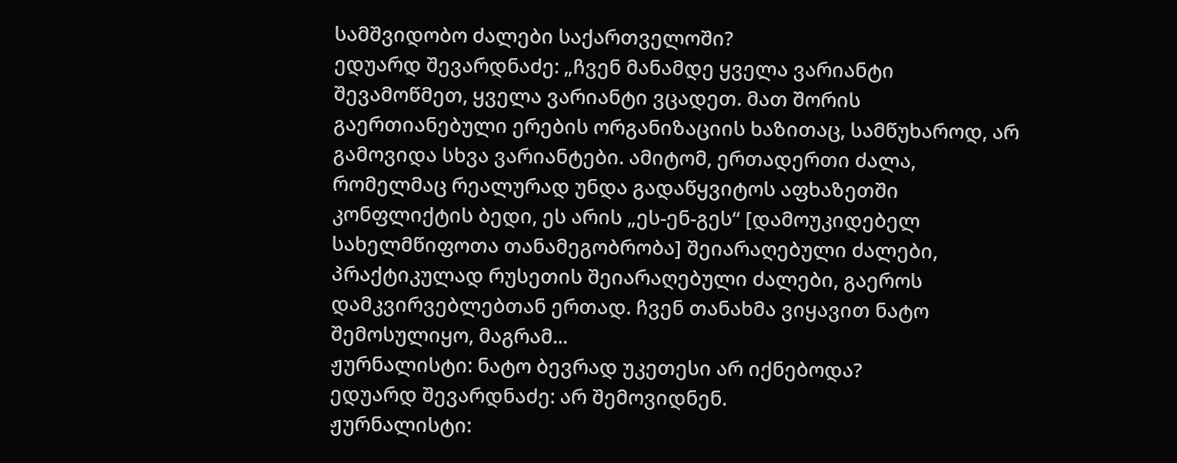სამშვიდობო ძალები საქართველოში?
ედუარდ შევარდნაძე: „ჩვენ მანამდე ყველა ვარიანტი შევამოწმეთ, ყველა ვარიანტი ვცადეთ. მათ შორის გაერთიანებული ერების ორგანიზაციის ხაზითაც, სამწუხაროდ, არ გამოვიდა სხვა ვარიანტები. ამიტომ, ერთადერთი ძალა, რომელმაც რეალურად უნდა გადაწყვიტოს აფხაზეთში კონფლიქტის ბედი, ეს არის „ეს-ენ-გეს“ [დამოუკიდებელ სახელმწიფოთა თანამეგობრობა] შეიარაღებული ძალები, პრაქტიკულად რუსეთის შეიარაღებული ძალები, გაეროს დამკვირვებლებთან ერთად. ჩვენ თანახმა ვიყავით ნატო შემოსულიყო, მაგრამ...
ჟურნალისტი: ნატო ბევრად უკეთესი არ იქნებოდა?
ედუარდ შევარდნაძე: არ შემოვიდნენ.
ჟურნალისტი: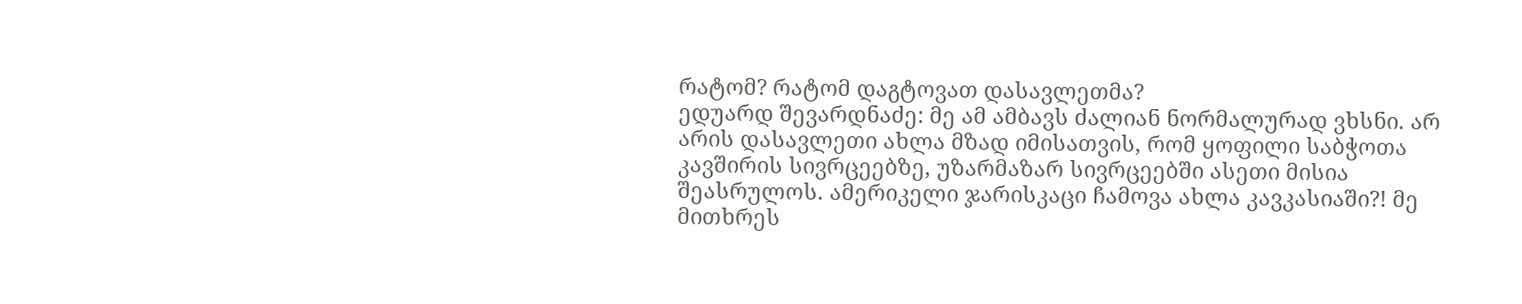რატომ? რატომ დაგტოვათ დასავლეთმა?
ედუარდ შევარდნაძე: მე ამ ამბავს ძალიან ნორმალურად ვხსნი. არ არის დასავლეთი ახლა მზად იმისათვის, რომ ყოფილი საბჭოთა კავშირის სივრცეებზე, უზარმაზარ სივრცეებში ასეთი მისია შეასრულოს. ამერიკელი ჯარისკაცი ჩამოვა ახლა კავკასიაში?! მე მითხრეს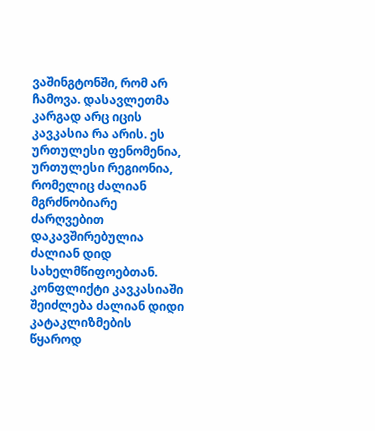ვაშინგტონში, რომ არ ჩამოვა. დასავლეთმა კარგად არც იცის კავკასია რა არის. ეს ურთულესი ფენომენია, ურთულესი რეგიონია, რომელიც ძალიან მგრძნობიარე ძარღვებით დაკავშირებულია ძალიან დიდ სახელმწიფოებთან. კონფლიქტი კავკასიაში შეიძლება ძალიან დიდი კატაკლიზმების წყაროდ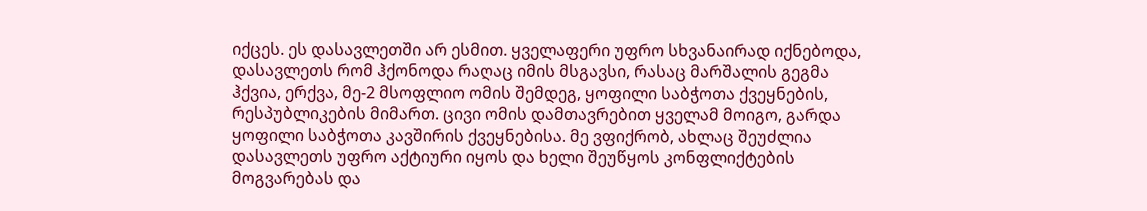იქცეს. ეს დასავლეთში არ ესმით. ყველაფერი უფრო სხვანაირად იქნებოდა, დასავლეთს რომ ჰქონოდა რაღაც იმის მსგავსი, რასაც მარშალის გეგმა ჰქვია, ერქვა, მე-2 მსოფლიო ომის შემდეგ, ყოფილი საბჭოთა ქვეყნების, რესპუბლიკების მიმართ. ცივი ომის დამთავრებით ყველამ მოიგო, გარდა ყოფილი საბჭოთა კავშირის ქვეყნებისა. მე ვფიქრობ, ახლაც შეუძლია დასავლეთს უფრო აქტიური იყოს და ხელი შეუწყოს კონფლიქტების მოგვარებას და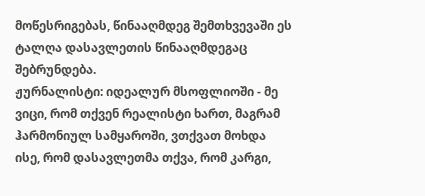მოწესრიგებას, წინააღმდეგ შემთხვევაში ეს ტალღა დასავლეთის წინააღმდეგაც შებრუნდება.
ჟურნალისტი: იდეალურ მსოფლიოში - მე ვიცი, რომ თქვენ რეალისტი ხართ, მაგრამ ჰარმონიულ სამყაროში, ვთქვათ მოხდა ისე, რომ დასავლეთმა თქვა, რომ კარგი,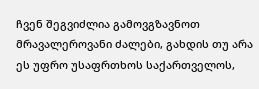ჩვენ შეგვიძლია გამოვგზავნოთ მრავალეროვანი ძალები, გახდის თუ არა ეს უფრო უსაფრთხოს საქართველოს,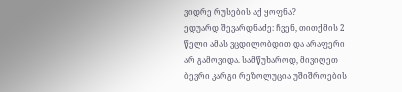ვიდრე რუსების აქ ყოფნა?
ედუარდ შევარდნაძე: ჩვენ, თითქმის 2 წელი ამას ვცდილობდით და არაფერი არ გამოვიდა. სამწუხაროდ, მივიღეთ ბევრი კარგი რეზოლუცია უშიშროების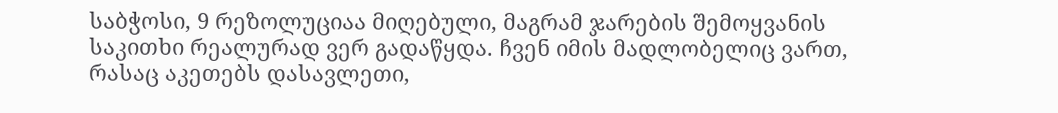საბჭოსი, 9 რეზოლუციაა მიღებული, მაგრამ ჯარების შემოყვანის საკითხი რეალურად ვერ გადაწყდა. ჩვენ იმის მადლობელიც ვართ, რასაც აკეთებს დასავლეთი,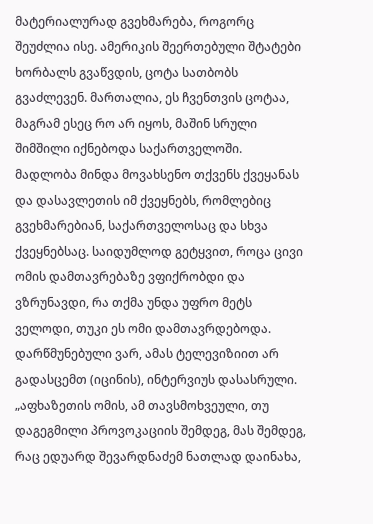მატერიალურად გვეხმარება, როგორც შეუძლია ისე. ამერიკის შეერთებული შტატები ხორბალს გვაწვდის, ცოტა სათბობს გვაძლევენ. მართალია, ეს ჩვენთვის ცოტაა, მაგრამ ესეც რო არ იყოს, მაშინ სრული შიმშილი იქნებოდა საქართველოში. მადლობა მინდა მოვახსენო თქვენს ქვეყანას და დასავლეთის იმ ქვეყნებს, რომლებიც გვეხმარებიან, საქართველოსაც და სხვა ქვეყნებსაც. საიდუმლოდ გეტყვით, როცა ცივი ომის დამთავრებაზე ვფიქრობდი და ვზრუნავდი, რა თქმა უნდა უფრო მეტს ველოდი, თუკი ეს ომი დამთავრდებოდა. დარწმუნებული ვარ, ამას ტელევიზიით არ გადასცემთ (იცინის), ინტერვიუს დასასრული.
„აფხაზეთის ომის, ამ თავსმოხვეული, თუ დაგეგმილი პროვოკაციის შემდეგ, მას შემდეგ, რაც ედუარდ შევარდნაძემ ნათლად დაინახა,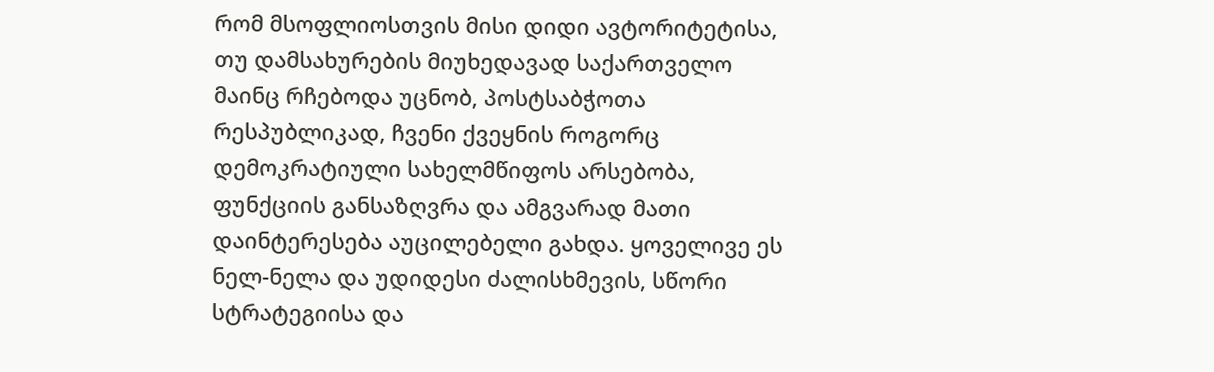რომ მსოფლიოსთვის მისი დიდი ავტორიტეტისა, თუ დამსახურების მიუხედავად საქართველო მაინც რჩებოდა უცნობ, პოსტსაბჭოთა რესპუბლიკად, ჩვენი ქვეყნის როგორც დემოკრატიული სახელმწიფოს არსებობა, ფუნქციის განსაზღვრა და ამგვარად მათი დაინტერესება აუცილებელი გახდა. ყოველივე ეს ნელ-ნელა და უდიდესი ძალისხმევის, სწორი სტრატეგიისა და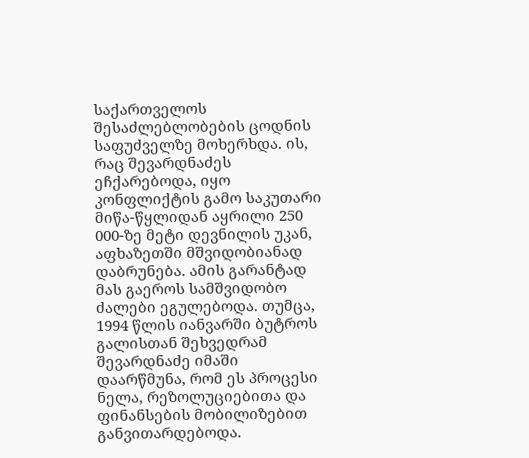საქართველოს შესაძლებლობების ცოდნის საფუძველზე მოხერხდა. ის, რაც შევარდნაძეს ეჩქარებოდა, იყო კონფლიქტის გამო საკუთარი მიწა-წყლიდან აყრილი 250 000-ზე მეტი დევნილის უკან, აფხაზეთში მშვიდობიანად დაბრუნება. ამის გარანტად მას გაეროს სამშვიდობო ძალები ეგულებოდა. თუმცა, 1994 წლის იანვარში ბუტროს გალისთან შეხვედრამ შევარდნაძე იმაში დაარწმუნა, რომ ეს პროცესი ნელა, რეზოლუციებითა და ფინანსების მობილიზებით განვითარდებოდა.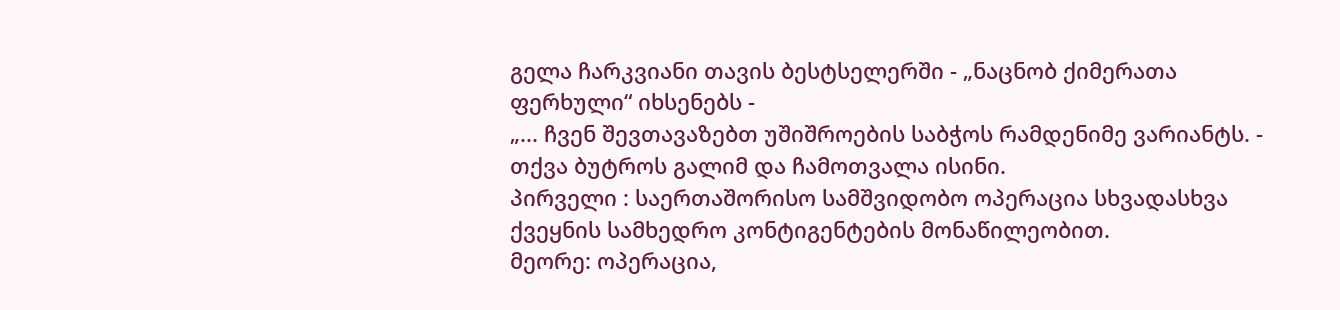გელა ჩარკვიანი თავის ბესტსელერში - „ნაცნობ ქიმერათა ფერხული“ იხსენებს -
„... ჩვენ შევთავაზებთ უშიშროების საბჭოს რამდენიმე ვარიანტს. - თქვა ბუტროს გალიმ და ჩამოთვალა ისინი.
პირველი : საერთაშორისო სამშვიდობო ოპერაცია სხვადასხვა ქვეყნის სამხედრო კონტიგენტების მონაწილეობით.
მეორე: ოპერაცია,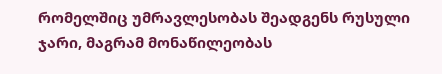რომელშიც უმრავლესობას შეადგენს რუსული ჯარი, მაგრამ მონაწილეობას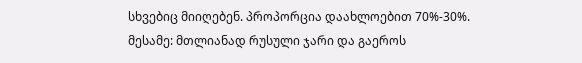სხვებიც მიიღებენ. პროპორცია დაახლოებით 70%-30%.
მესამე: მთლიანად რუსული ჯარი და გაეროს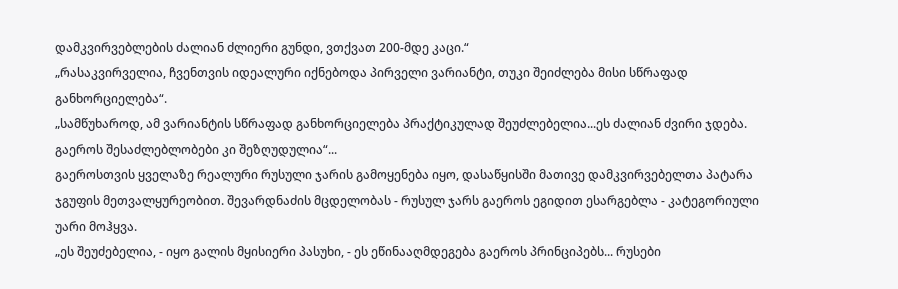დამკვირვებლების ძალიან ძლიერი გუნდი, ვთქვათ 200-მდე კაცი.“
„რასაკვირველია, ჩვენთვის იდეალური იქნებოდა პირველი ვარიანტი, თუკი შეიძლება მისი სწრაფად განხორციელება“.
„სამწუხაროდ, ამ ვარიანტის სწრაფად განხორციელება პრაქტიკულად შეუძლებელია...ეს ძალიან ძვირი ჯდება. გაეროს შესაძლებლობები კი შეზღუდულია“...
გაეროსთვის ყველაზე რეალური რუსული ჯარის გამოყენება იყო, დასაწყისში მათივე დამკვირვებელთა პატარა ჯგუფის მეთვალყურეობით. შევარდნაძის მცდელობას - რუსულ ჯარს გაეროს ეგიდით ესარგებლა - კატეგორიული უარი მოჰყვა.
„ეს შეუძებელია, - იყო გალის მყისიერი პასუხი, - ეს ეწინააღმდეგება გაეროს პრინციპებს... რუსები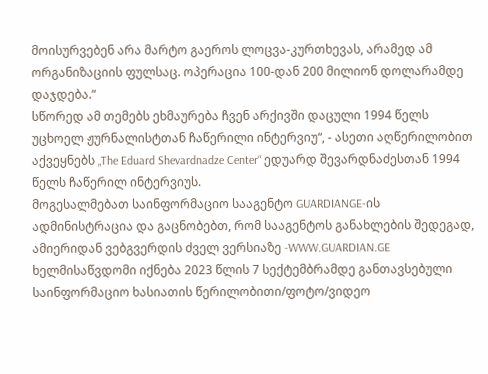მოისურვებენ არა მარტო გაეროს ლოცვა-კურთხევას, არამედ ამ ორგანიზაციის ფულსაც. ოპერაცია 100-დან 200 მილიონ დოლარამდე დაჯდება.“
სწორედ ამ თემებს ეხმაურება ჩვენ არქივში დაცული 1994 წელს უცხოელ ჟურნალისტთან ჩაწერილი ინტერვიუ“, - ასეთი აღწერილობით აქვეყნებს „The Eduard Shevardnadze Center“ ედუარდ შევარდნაძესთან 1994 წელს ჩაწერილ ინტერვიუს.
მოგესალმებათ საინფორმაციო სააგენტო GUARDIANGE-ის ადმინისტრაცია და გაცნობებთ, რომ სააგენტოს განახლების შედეგად, ამიერიდან ვებგვერდის ძველ ვერსიაზე -WWW.GUARDIAN.GE ხელმისაწვდომი იქნება 2023 წლის 7 სექტემბრამდე განთავსებული საინფორმაციო ხასიათის წერილობითი/ფოტო/ვიდეო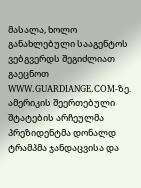მასალა, ხოლო განახლებული სააგენტოს ვებგვერდს შეგიძლიათ გაეცნოთ WWW.GUARDIANGE.COM-ზე.
ამერიკის შეერთებული შტატების არჩეულმა პრეზიდენტმა დონალდ ტრამპმა ჯანდაცვისა და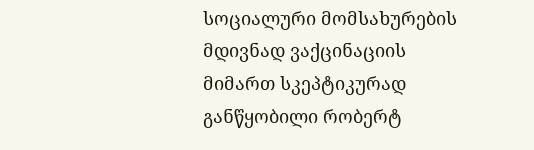სოციალური მომსახურების მდივნად ვაქცინაციის მიმართ სკეპტიკურად განწყობილი რობერტ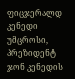ფიცჯერალდ კენედი უმცროსი, პრეზიდენტ ჯონ კენედის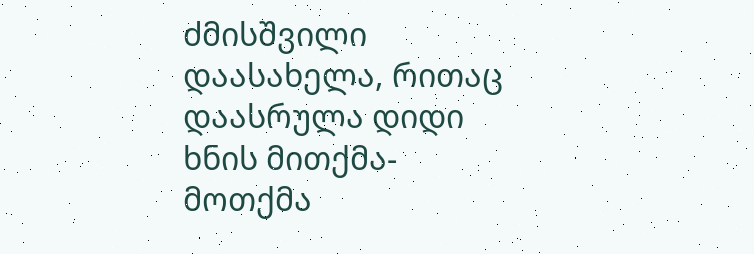ძმისშვილი დაასახელა, რითაც დაასრულა დიდი ხნის მითქმა-მოთქმა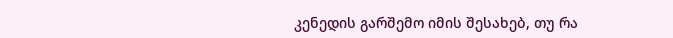კენედის გარშემო იმის შესახებ, თუ რა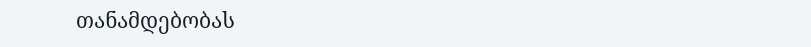თანამდებობას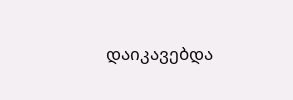დაიკავებდა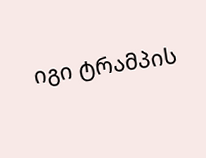იგი ტრამპის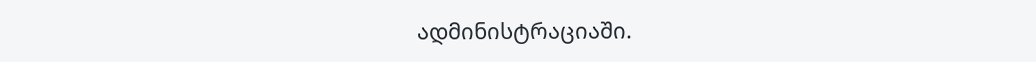ადმინისტრაციაში.